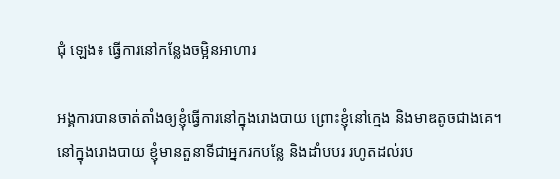ជុំ ឡេង៖ ធ្វើការនៅកន្លែងចម្អិនអាហារ

អង្គការបានចាត់តាំងឲ្យខ្ញុំធ្វើការនៅក្នុងរោងបាយ ព្រោះខ្ញុំនៅក្មេង និងមាឌតូចជាងគេ។ នៅក្នុងរោងបាយ ខ្ញុំមានតួនាទីជាអ្នករកបន្លែ និងដាំបបរ រហូតដល់រប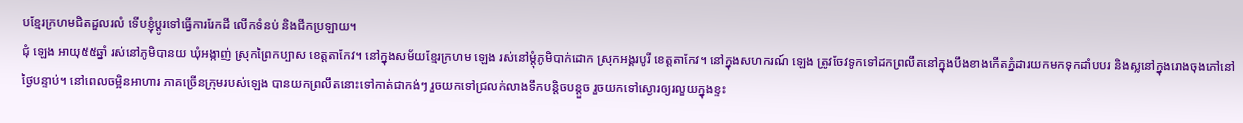បខ្មែរក្រហមជិតដួលរលំ ទើបខ្ញុំប្ដូរទៅធ្វើការរែកដី លើកទំនប់ និងជីកប្រឡាយ។
ជុំ ឡេង អាយុ៥៥ឆ្នាំ រស់នៅភូមិបានយ ឃុំអង្កាញ់ ស្រុកព្រៃកប្បាស ខេត្តតាកែវ។ នៅក្នុងសម័យខ្មែរក្រហម ឡេង រស់នៅម្ដុំភូមិបាក់ដោក ស្រុកអង្គរបូរី ខេត្តតាកែវ។ នៅក្នុងសហករណ៍ ឡេង ត្រូវចែវទូកទៅដកព្រលឹតនៅក្នុងបឹងខាងកើតភ្នំដារយកមកទុកដាំបបរ និងស្លនៅក្នុងរោងចុងភៅនៅថ្ងៃបន្ទាប់។ នៅពេលចម្អិនអាហារ ភាគច្រើនក្រុមរបស់ឡេង បានយកព្រលឹតនោះទៅកាត់ជាកង់ៗ រួចយកទៅជ្រលក់លាងទឹកបន្តិចបន្តួច រួចយកទៅស្ងោរឲ្យរលួយក្នុងខ្ទះ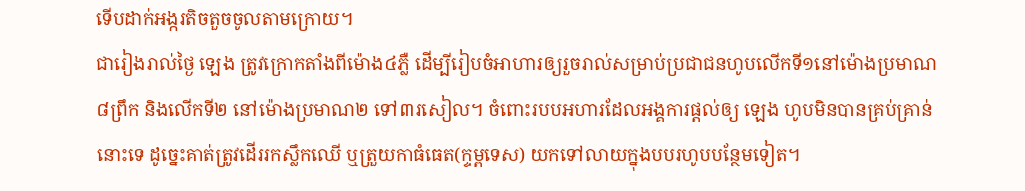ទើបដាក់អង្ករតិចតួចចូលតាមក្រោយ។
ជារៀងរាល់ថ្ងៃ ឡេង ត្រូវក្រោកតាំងពីម៉ោង៤ភ្លឺ ដើម្បីរៀបចំអាហារឲ្យរួចរាល់សម្រាប់ប្រជាជនហូបលើកទី១នៅម៉ោងប្រមាណ៨ព្រឹក និងលើកទី២ នៅម៉ោងប្រមាណ២ ទៅ៣រសៀល។ ចំពោះរបបអហារដែលអង្គការផ្ដល់ឲ្យ ឡេង ហូបមិនបានគ្រប់គ្រាន់នោះទេ ដូច្នេះគាត់ត្រូវដើររកស្លឹកឈើ ឬត្រួយកាធំធេត(ក្ទម្ពទេស) យកទៅលាយក្នុងបបរហូបបន្ថែមទៀត។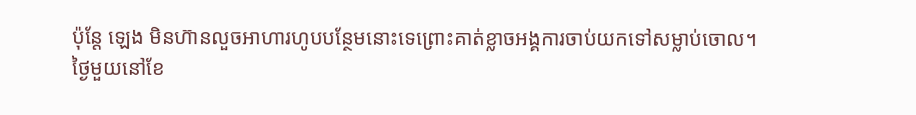ប៉ុន្តែ ឡេង មិនហ៊ានលួចអាហារហូបបន្ថែមនោះទេព្រោះគាត់ខ្លាចអង្គការចាប់យកទៅសម្លាប់ចោល។
ថ្ងៃមួយនៅខែ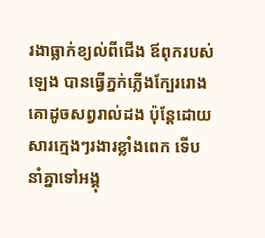រងាធ្លាក់ខ្យល់ពីជើង ឪពុករបស់ឡេង បានធ្វើភ្នក់ភ្លើងក្បែររោងគោដូចសព្វរាល់ដង ប៉ុន្តែដោយសារក្មេងៗរងារខ្លាំងពេក ទើបនាំគ្នាទៅអង្គុ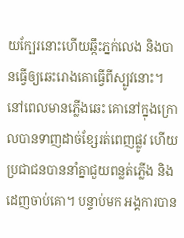យក្បែរនោះហើយឆ្កឹះភ្នក់លេង និងបានធ្វើឲ្យឆេះរោងគោធ្វើពីស្បូវនោះ។ នៅពេលមានភ្លើងឆេះ គោនៅក្នុងក្រោលបានទាញដាច់ខ្សែរត់ពេញផ្លូវ ហើយប្រជាជនបាននាំគ្នាជួយពន្លត់ភ្លើង និងដេញចាប់គោ។ បន្ទាប់មក អង្គការបាន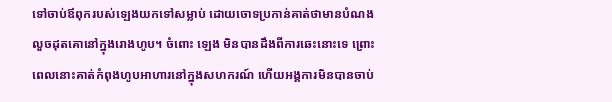ទៅចាប់ឪពុករបស់ឡេងយកទៅសម្លាប់ ដោយចោទប្រកាន់គាត់ថាមានបំណងលួចដុតគោនៅក្នុងរោងហូប។ ចំពោះ ឡេង មិនបានដឹងពីការឆេះនោះទេ ព្រោះពេលនោះគាត់កំពុងហូបអាហារនៅក្នុងសហករណ៍ ហើយអង្គការមិនបានចាប់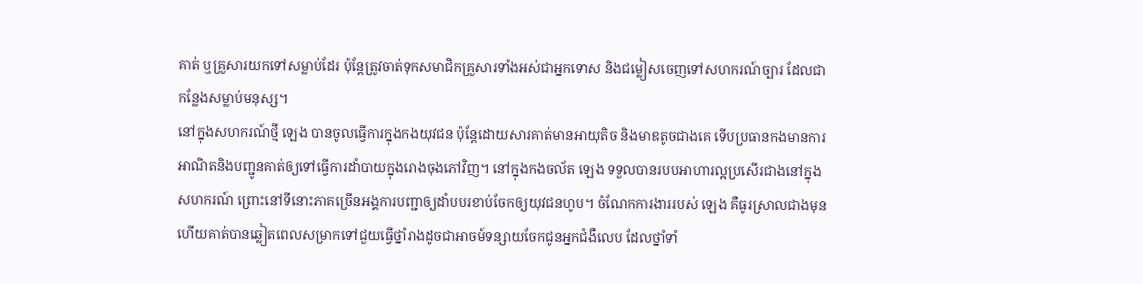គាត់ ឬគ្រួសារយកទៅសម្លាប់ដែរ ប៉ុន្តែត្រូវចាត់ទុកសមាជិកគ្រួសារទាំងអស់ជាអ្នកទោស និងជម្លៀសចេញទៅសហករណ៍ច្បារ ដែលជាកន្លែងសម្លាប់មនុស្ស។
នៅក្នុងសហករណ៍ថ្មី ឡេង បានចូលធ្វើការក្នុងកងយុវជន ប៉ុន្តែដោយសារគាត់មានអាយុតិច និងមាឌតូចជាងគេ ទើបប្រធានកងមានការអាណិតនិងបញ្ជូនគាត់ឲ្យទៅធ្វើការដាំបាយក្នុងរោងចុងភៅវិញ។ នៅក្នុងកងចល័ត ឡេង ទទួលបានរបបអាហារល្អប្រសើរជាងនៅក្នុងសហករណ៍ ព្រោះនៅទីនោះភាគច្រើនអង្គការបញ្ជាឲ្យដាំបបរខាប់ចែកឲ្យយុវជនហូប។ ចំណែកការងាររបស់ ឡេង គឺធូរស្រាលជាងមុន ហើយគាត់បានឆ្លៀតពេលសម្រាកទៅជួយធ្វើថ្នាំរាងដូចជាអាចម៍ទន្សាយចែកជូនអ្នកជំងឺលេប ដែលថ្នាំទាំ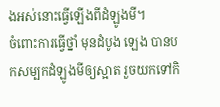ងអស់នោះធ្វើឡើងពីដំឡូងមី។
ចំពោះការធ្វើថ្នាំ មុនដំបូង ឡេង បានបកសម្បកដំឡូងមីឲ្យស្អាត រួចយកទៅកិ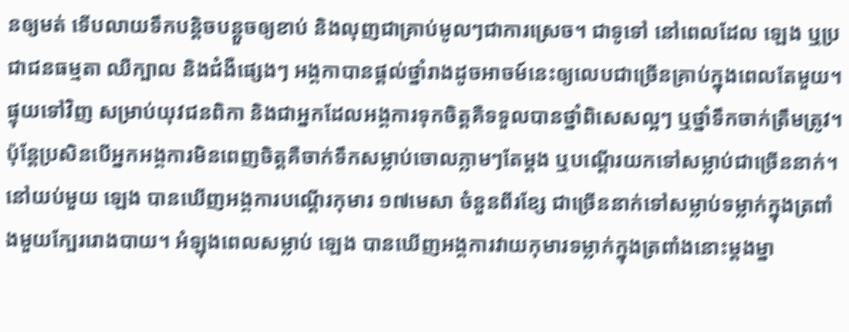នឲ្យមត់ ទើបលាយទឹកបន្តិចបន្តួចឲ្យខាប់ និងលុញជាគ្រាប់មូលៗជាការស្រេច។ ជាទូទៅ នៅពេលដែល ឡេង ឬប្រជាជនធម្មតា ឈឺក្បាល និងជំងឺផ្សេងៗ អង្គកាបានផ្ដល់ថ្នាំរាងដូចអាចម៍នេះឲ្យលេបជាច្រើនគ្រាប់ក្នុងពេលតែមួយ។ ផ្ទុយទៅវិញ សម្រាប់យុវជនពិកា និងជាអ្នកដែលអង្គការទុកចិត្តគឺទទួលបានថ្នាំពិសេសល្អៗ ឬថ្នាំទឹកចាក់ត្រឹមត្រូវ។ ប៉ុន្តែប្រសិនបើអ្នកអង្គការមិនពេញចិត្តគឺចាក់ទឹកសម្លាប់ចោលភ្លាមៗតែម្ដង ឬបណ្ដើរយកទៅសម្លាប់ជាច្រើននាក់។
នៅយប់មួយ ឡេង បានឃើញអង្គការបណ្ដើរកុមារ ១៧មេសា ចំនួនពីរខ្សែ ជាច្រើននាក់ទៅសម្លាប់ទម្លាក់ក្នុងត្រពាំងមួយក្បែររោងបាយ។ អំឡុងពេលសម្លាប់ ឡេង បានឃើញអង្គការវាយកុមារទម្លាក់ក្នុងត្រពាំងនោះម្ដងម្នា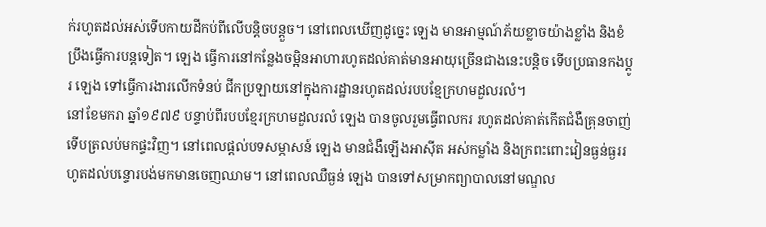ក់រហូតដល់អស់ទើបកាយដីកប់ពីលើបន្តិចបន្តួច។ នៅពេលឃើញដូច្នេះ ឡេង មានអាម្មណ៍ភ័យខ្លាចយ៉ាងខ្លាំង និងខំប្រឹងធ្វើការបន្តទៀត។ ឡេង ធ្វើការនៅកន្លែងចម្អិនអាហារហូតដល់គាត់មានអាយុច្រើនជាងនេះបន្តិច ទើបប្រធានកងប្ដូរ ឡេង ទៅធ្វើការងារលើកទំនប់ ជីកប្រឡាយនៅក្នុងការដ្ឋានរហូតដល់របបខ្មែក្រហមដួលរលំ។
នៅខែមករា ឆ្នាំ១៩៧៩ បន្ទាប់ពីរបបខ្មែរក្រហមដួលរលំ ឡេង បានចូលរួមធ្វើពលករ រហូតដល់គាត់កើតជំងឺគ្រុនចាញ់ ទើបត្រលប់មកផ្ទះវិញ។ នៅពេលផ្ដល់បទសម្ភាសន៍ ឡេង មានជំងឺឡើងអាស៊ីត អស់កម្លាំង និងក្រពះពោះវៀនធ្ងន់ធ្ងររហូតដល់បន្ទោរបង់មកមានចេញឈាម។ នៅពេលឈឺធ្ងន់ ឡេង បានទៅសម្រាកព្យាបាលនៅមណ្ឌល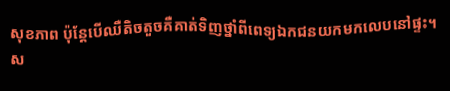សុខភាព ប៉ុន្តែបើឈឺតិចតួចគឺគាត់ទិញថ្នាំពីពេទ្យឯកជនយកមកលេបនៅផ្ទះ។
ស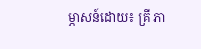ម្ភាសន៍ដោយ៖ គ្រី ភា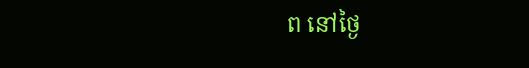ព នៅថ្ងៃ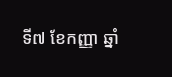ទី៧ ខែកញ្ញា ឆ្នាំ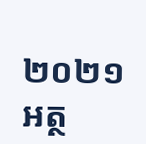២០២១
អត្ថ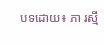បទដោយ៖ ភា រស្មី